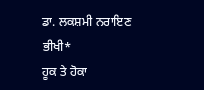ਡਾ. ਲਕਸ਼ਮੀ ਨਰਾਇਣ ਭੀਖੀ*
ਹੂਕ ਤੇ ਹੋਕਾ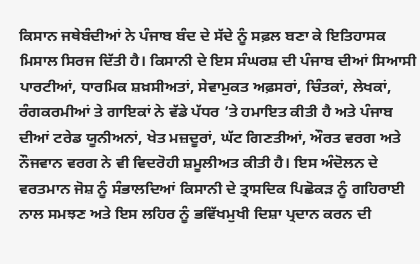ਕਿਸਾਨ ਜਥੇਬੰਦੀਆਂ ਨੇ ਪੰਜਾਬ ਬੰਦ ਦੇ ਸੱਦੇ ਨੂੰ ਸਫ਼ਲ ਬਣਾ ਕੇ ਇਤਿਹਾਸਕ ਮਿਸਾਲ ਸਿਰਜ ਦਿੱਤੀ ਹੈ। ਕਿਸਾਨੀ ਦੇ ਇਸ ਸੰਘਰਸ਼ ਦੀ ਪੰਜਾਬ ਦੀਆਂ ਸਿਆਸੀ ਪਾਰਟੀਆਂ, ਧਾਰਮਿਕ ਸ਼ਖ਼ਸੀਅਤਾਂ, ਸੇਵਾਮੁਕਤ ਅਫ਼ਸਰਾਂ, ਚਿੰਤਕਾਂ, ਲੇਖਕਾਂ, ਰੰਗਕਰਮੀਆਂ ਤੇ ਗਾਇਕਾਂ ਨੇ ਵੱਡੇ ਪੱਧਰ ’ਤੇ ਹਮਾਇਤ ਕੀਤੀ ਹੈ ਅਤੇ ਪੰਜਾਬ ਦੀਆਂ ਟਰੇਡ ਯੂਨੀਅਨਾਂ, ਖੇਤ ਮਜ਼ਦੂਰਾਂ, ਘੱਟ ਗਿਣਤੀਆਂ, ਔਰਤ ਵਰਗ ਅਤੇ ਨੌਜਵਾਨ ਵਰਗ ਨੇ ਵੀ ਵਿਦਰੋਹੀ ਸ਼ਮੂਲੀਅਤ ਕੀਤੀ ਹੈ। ਇਸ ਅੰਦੋਲਨ ਦੇ ਵਰਤਮਾਨ ਜੋਸ਼ ਨੂੰ ਸੰਭਾਲਦਿਆਂ ਕਿਸਾਨੀ ਦੇ ਤ੍ਰਾਸਦਿਕ ਪਿਛੋਕੜ ਨੂੰ ਗਹਿਰਾਈ ਨਾਲ ਸਮਝਣ ਅਤੇ ਇਸ ਲਹਿਰ ਨੂੰ ਭਵਿੱਖਮੁਖੀ ਦਿਸ਼ਾ ਪ੍ਰਦਾਨ ਕਰਨ ਦੀ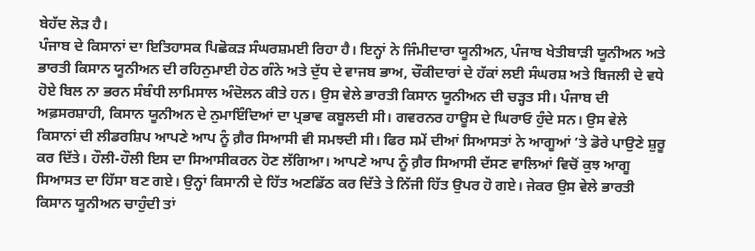ਬੇਹੱਦ ਲੋੜ ਹੈ।
ਪੰਜਾਬ ਦੇ ਕਿਸਾਨਾਂ ਦਾ ਇਤਿਹਾਸਕ ਪਿਛੋਕੜ ਸੰਘਰਸ਼ਮਈ ਰਿਹਾ ਹੈ। ਇਨ੍ਹਾਂ ਨੇ ਜਿੰਮੀਦਾਰਾ ਯੂਨੀਅਨ, ਪੰਜਾਬ ਖੇਤੀਬਾੜੀ ਯੂਨੀਅਨ ਅਤੇ ਭਾਰਤੀ ਕਿਸਾਨ ਯੂਨੀਅਨ ਦੀ ਰਹਿਨੁਮਾਈ ਹੇਠ ਗੰਨੇ ਅਤੇ ਦੁੱਧ ਦੇ ਵਾਜਬ ਭਾਅ, ਚੌਕੀਦਾਰਾਂ ਦੇ ਹੱਕਾਂ ਲਈ ਸੰਘਰਸ਼ ਅਤੇ ਬਿਜਲੀ ਦੇ ਵਧੇ ਹੋਏ ਬਿਲ ਨਾ ਭਰਨ ਸੰਬੰਧੀ ਲਾਮਿਸਾਲ ਅੰਦੋਲਨ ਕੀਤੇ ਹਨ। ਉਸ ਵੇਲੇ ਭਾਰਤੀ ਕਿਸਾਨ ਯੂਨੀਅਨ ਦੀ ਚੜ੍ਹਤ ਸੀ। ਪੰਜਾਬ ਦੀ ਅਫ਼ਸਰਸ਼ਾਹੀ, ਕਿਸਾਨ ਯੂਨੀਅਨ ਦੇ ਨੁਮਾਇੰਦਿਆਂ ਦਾ ਪ੍ਰਭਾਵ ਕਬੂਲਦੀ ਸੀ। ਗਵਰਨਰ ਹਾਊਸ ਦੇ ਘਿਰਾਓ ਹੁੰਦੇ ਸਨ। ਉਸ ਵੇਲੇ ਕਿਸਾਨਾਂ ਦੀ ਲੀਡਰਸ਼ਿਪ ਆਪਣੇ ਆਪ ਨੂੰ ਗ਼ੈਰ ਸਿਆਸੀ ਵੀ ਸਮਝਦੀ ਸੀ। ਫਿਰ ਸਮੇਂ ਦੀਆਂ ਸਿਆਸਤਾਂ ਨੇ ਆਗੂਆਂ ’ਤੇ ਡੋਰੇ ਪਾਉਣੇ ਸ਼ੁਰੂ ਕਰ ਦਿੱਤੇ। ਹੌਲੀ-ਹੌਲੀ ਇਸ ਦਾ ਸਿਆਸੀਕਰਨ ਹੋਣ ਲੱਗਿਆ। ਆਪਣੇ ਆਪ ਨੂੰ ਗ਼ੈਰ ਸਿਆਸੀ ਦੱਸਣ ਵਾਲਿਆਂ ਵਿਚੋਂ ਕੁਝ ਆਗੂ ਸਿਆਸਤ ਦਾ ਹਿੱਸਾ ਬਣ ਗਏ। ਉਨ੍ਹਾਂ ਕਿਸਾਨੀ ਦੇ ਹਿੱਤ ਅਣਡਿੱਠ ਕਰ ਦਿੱਤੇ ਤੇ ਨਿੱਜੀ ਹਿੱਤ ਉਪਰ ਹੋ ਗਏ। ਜੇਕਰ ਉਸ ਵੇਲੇ ਭਾਰਤੀ ਕਿਸਾਨ ਯੂਨੀਅਨ ਚਾਹੁੰਦੀ ਤਾਂ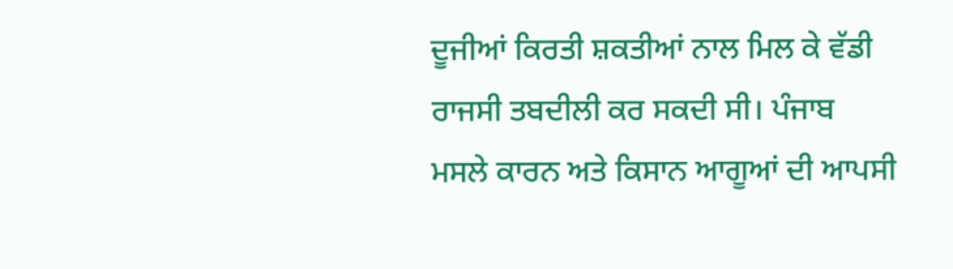ਦੂਜੀਆਂ ਕਿਰਤੀ ਸ਼ਕਤੀਆਂ ਨਾਲ ਮਿਲ ਕੇ ਵੱਡੀ ਰਾਜਸੀ ਤਬਦੀਲੀ ਕਰ ਸਕਦੀ ਸੀ। ਪੰਜਾਬ ਮਸਲੇ ਕਾਰਨ ਅਤੇ ਕਿਸਾਨ ਆਗੂਆਂ ਦੀ ਆਪਸੀ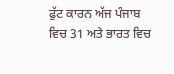ਫੁੱਟ ਕਾਰਨ ਅੱਜ ਪੰਜਾਬ ਵਿਚ 31 ਅਤੇ ਭਾਰਤ ਵਿਚ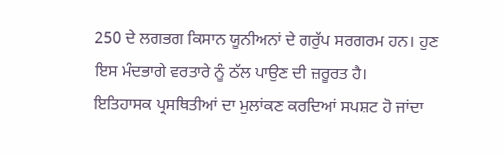250 ਦੇ ਲਗਭਗ ਕਿਸਾਨ ਯੂਨੀਅਨਾਂ ਦੇ ਗਰੁੱਪ ਸਰਗਰਮ ਹਨ। ਹੁਣ ਇਸ ਮੰਦਭਾਗੇ ਵਰਤਾਰੇ ਨੂੰ ਠੱਲ ਪਾਉਣ ਦੀ ਜ਼ਰੂਰਤ ਹੈ।
ਇਤਿਹਾਸਕ ਪ੍ਰਸਥਿਤੀਆਂ ਦਾ ਮੁਲਾਂਕਣ ਕਰਦਿਆਂ ਸਪਸ਼ਟ ਹੋ ਜਾਂਦਾ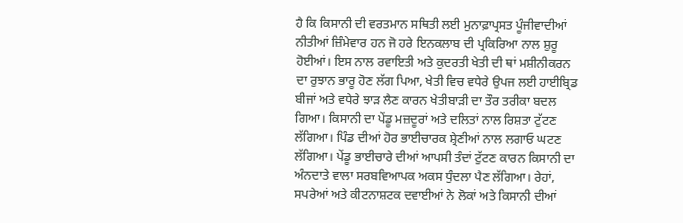ਹੈ ਕਿ ਕਿਸਾਨੀ ਦੀ ਵਰਤਮਾਨ ਸਥਿਤੀ ਲਈ ਮੁਨਾਫ਼ਾਪ੍ਰਸਤ ਪੂੰਜੀਵਾਦੀਆਂ ਨੀਤੀਆਂ ਜ਼ਿੰਮੇਵਾਰ ਹਨ ਜੋ ਹਰੇ ਇਨਕਲਾਬ ਦੀ ਪ੍ਰਕਿਰਿਆ ਨਾਲ ਸ਼ੁਰੂ ਹੋਈਆਂ। ਇਸ ਨਾਲ ਰਵਾਇਤੀ ਅਤੇ ਕੁਦਰਤੀ ਖੇਤੀ ਦੀ ਥਾਂ ਮਸ਼ੀਨੀਕਰਨ ਦਾ ਰੁਝਾਨ ਭਾਰੂ ਹੋਣ ਲੱਗ ਪਿਆ, ਖੇਤੀ ਵਿਚ ਵਧੇਰੇ ਉਪਜ ਲਈ ਹਾਈਬ੍ਰਿਡ ਬੀਜਾਂ ਅਤੇ ਵਧੇਰੇ ਝਾੜ ਲੈਣ ਕਾਰਨ ਖੇਤੀਬਾੜੀ ਦਾ ਤੌਰ ਤਰੀਕਾ ਬਦਲ ਗਿਆ। ਕਿਸਾਨੀ ਦਾ ਪੇਂਡੂ ਮਜ਼ਦੂਰਾਂ ਅਤੇ ਦਲਿਤਾਂ ਨਾਲ ਰਿਸ਼ਤਾ ਟੁੱਟਣ ਲੱਗਿਆ। ਪਿੰਡ ਦੀਆਂ ਹੋਰ ਭਾਈਚਾਰਕ ਸ਼੍ਰੇਣੀਆਂ ਨਾਲ ਲਗਾਓ ਘਟਣ ਲੱਗਿਆ। ਪੇਂਡੂ ਭਾਈਚਾਰੇ ਦੀਆਂ ਆਪਸੀ ਤੰਦਾਂ ਟੁੱਟਣ ਕਾਰਨ ਕਿਸਾਨੀ ਦਾ ਅੰਨਦਾਤੇ ਵਾਲਾ ਸਰਬਵਿਆਪਕ ਅਕਸ ਧੁੰਦਲਾ ਪੈਣ ਲੱਗਿਆ। ਰੇਹਾਂ, ਸਪਰੇਆਂ ਅਤੇ ਕੀਟਨਾਸ਼ਟਕ ਦਵਾਈਆਂ ਨੇ ਲੋਕਾਂ ਅਤੇ ਕਿਸਾਨੀ ਦੀਆਂ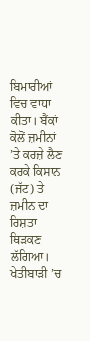ਬਿਮਾਰੀਆਂ ਵਿਚ ਵਾਧਾ ਕੀਤਾ। ਬੈਂਕਾਂ ਕੋਲੋਂ ਜ਼ਮੀਨਾਂ ’ਤੇ ਕਰਜ਼ੇ ਲੈਣ ਕਰਕੇ ਕਿਸਾਨ (ਜੱਟ) ਤੇ ਜ਼ਮੀਨ ਦਾ ਰਿਸ਼ਤਾ ਥਿੜਕਣ ਲੱਗਿਆ। ਖੇਤੀਬਾੜੀ ’ਚ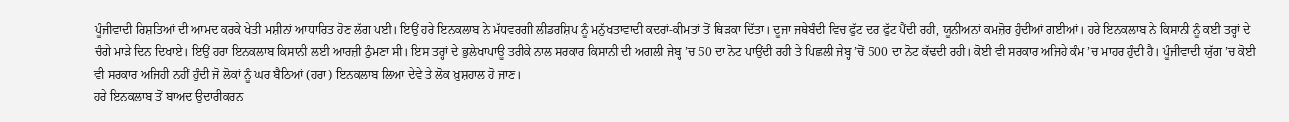ਪੂੰਜੀਵਾਦੀ ਰਿਸ਼ਤਿਆਂ ਦੀ ਆਮਦ ਕਰਕੇ ਖੇਤੀ ਮਸ਼ੀਨਾਂ ਆਧਾਰਿਤ ਹੋਣ ਲੱਗ ਪਈ। ਇਉਂ ਹਰੇ ਇਨਕਲਾਬ ਨੇ ਮੱਧਵਰਗੀ ਲੀਡਰਸ਼ਿਪ ਨੂੰ ਮਨੁੱਖਤਾਵਾਦੀ ਕਦਰਾਂ-ਕੀਮਤਾਂ ਤੋਂ ਥਿੜਕਾ ਦਿੱਤਾ। ਦੂਜਾ ਜਥੇਬੰਦੀ ਵਿਚ ਫੁੱਟ ਦਰ ਫੁੱਟ ਪੈਂਦੀ ਰਹੀ, ਯੂਨੀਅਨਾਂ ਕਮਜ਼ੋਰ ਹੁੰਦੀਆਂ ਗਈਆਂ। ਹਰੇ ਇਨਕਲਾਬ ਨੇ ਕਿਸਾਨੀ ਨੂੰ ਕਈ ਤਰ੍ਹਾਂ ਦੇ ਚੰਗੇ ਮਾੜੇ ਦਿਨ ਦਿਖਾਏ। ਇਉਂ ਹਰਾ ਇਨਕਲਾਬ ਕਿਸਾਨੀ ਲਈ ਆਰਜ਼ੀ ਠੁੰਮਣਾ ਸੀ। ਇਸ ਤਰ੍ਹਾਂ ਦੇ ਭੁਲੇਖਾਪਾਊ ਤਰੀਕੇ ਨਾਲ ਸਰਕਾਰ ਕਿਸਾਨੀ ਦੀ ਅਗਲੀ ਜੇਬ੍ਹ ’ਚ 50 ਦਾ ਨੋਟ ਪਾਉਂਦੀ ਰਹੀ ਤੇ ਪਿਛਲੀ ਜੇਬ੍ਹ ’ਚੋਂ 500 ਦਾ ਨੋਟ ਕੱਢਦੀ ਰਹੀ। ਕੋਈ ਵੀ ਸਰਕਾਰ ਅਜਿਹੇ ਕੰਮ ’ਚ ਮਾਹਰ ਹੁੰਦੀ ਹੈ। ਪੂੰਜੀਵਾਦੀ ਯੁੱਗ ’ਚ ਕੋਈ ਵੀ ਸਰਕਾਰ ਅਜਿਹੀ ਨਹੀਂ ਹੁੰਦੀ ਜੋ ਲੋਕਾਂ ਨੂੰ ਘਰ ਬੈਠਿਆਂ (ਹਰਾ) ਇਨਕਲਾਬ ਲਿਆ ਦੇਵੇ ਤੇ ਲੋਕ ਖ਼ੁਸ਼ਹਾਲ ਹੋ ਜਾਣ।
ਹਰੇ ਇਨਕਲਾਬ ਤੋਂ ਬਾਅਦ ਉਦਾਰੀਕਰਨ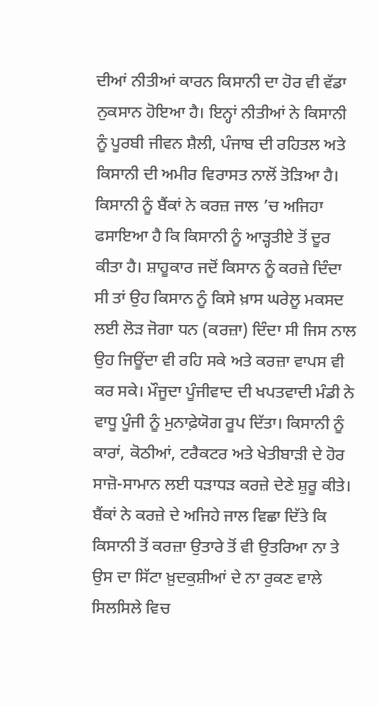ਦੀਆਂ ਨੀਤੀਆਂ ਕਾਰਨ ਕਿਸਾਨੀ ਦਾ ਹੋਰ ਵੀ ਵੱਡਾ ਨੁਕਸਾਨ ਹੋਇਆ ਹੈ। ਇਨ੍ਹਾਂ ਨੀਤੀਆਂ ਨੇ ਕਿਸਾਨੀ ਨੂੰ ਪੂਰਬੀ ਜੀਵਨ ਸ਼ੈਲੀ, ਪੰਜਾਬ ਦੀ ਰਹਿਤਲ ਅਤੇ ਕਿਸਾਨੀ ਦੀ ਅਮੀਰ ਵਿਰਾਸਤ ਨਾਲੋਂ ਤੋੜਿਆ ਹੈ। ਕਿਸਾਨੀ ਨੂੰ ਬੈਂਕਾਂ ਨੇ ਕਰਜ਼ ਜਾਲ ’ਚ ਅਜਿਹਾ ਫਸਾਇਆ ਹੈ ਕਿ ਕਿਸਾਨੀ ਨੂੰ ਆੜ੍ਹਤੀਏ ਤੋਂ ਦੂਰ ਕੀਤਾ ਹੈ। ਸ਼ਾਹੂਕਾਰ ਜਦੋਂ ਕਿਸਾਨ ਨੂੰ ਕਰਜ਼ੇ ਦਿੰਦਾ ਸੀ ਤਾਂ ਉਹ ਕਿਸਾਨ ਨੂੰ ਕਿਸੇ ਖ਼ਾਸ ਘਰੇਲੂ ਮਕਸਦ ਲਈ ਲੋੜ ਜੋਗਾ ਧਨ (ਕਰਜ਼ਾ) ਦਿੰਦਾ ਸੀ ਜਿਸ ਨਾਲ ਉਹ ਜਿਊਂਦਾ ਵੀ ਰਹਿ ਸਕੇ ਅਤੇ ਕਰਜ਼ਾ ਵਾਪਸ ਵੀ ਕਰ ਸਕੇ। ਮੌਜੂਦਾ ਪੂੰਜੀਵਾਦ ਦੀ ਖਪਤਵਾਦੀ ਮੰਡੀ ਨੇ ਵਾਧੂ ਪੂੰਜੀ ਨੂੰ ਮੁਨਾਫ਼ੇਯੋਗ ਰੂਪ ਦਿੱਤਾ। ਕਿਸਾਨੀ ਨੂੰ ਕਾਰਾਂ, ਕੋਠੀਆਂ, ਟਰੈਕਟਰ ਅਤੇ ਖੇਤੀਬਾੜੀ ਦੇ ਹੋਰ ਸਾਜ਼ੋ-ਸਾਮਾਨ ਲਈ ਧੜਾਧੜ ਕਰਜ਼ੇ ਦੇਣੇ ਸ਼ੁਰੂ ਕੀਤੇ। ਬੈਂਕਾਂ ਨੇ ਕਰਜ਼ੇ ਦੇ ਅਜਿਹੇ ਜਾਲ ਵਿਛਾ ਦਿੱਤੇ ਕਿ ਕਿਸਾਨੀ ਤੋਂ ਕਰਜ਼ਾ ਉਤਾਰੇ ਤੋਂ ਵੀ ਉਤਰਿਆ ਨਾ ਤੇ ਉਸ ਦਾ ਸਿੱਟਾ ਖ਼ੁਦਕੁਸ਼ੀਆਂ ਦੇ ਨਾ ਰੁਕਣ ਵਾਲੇ ਸਿਲਸਿਲੇ ਵਿਚ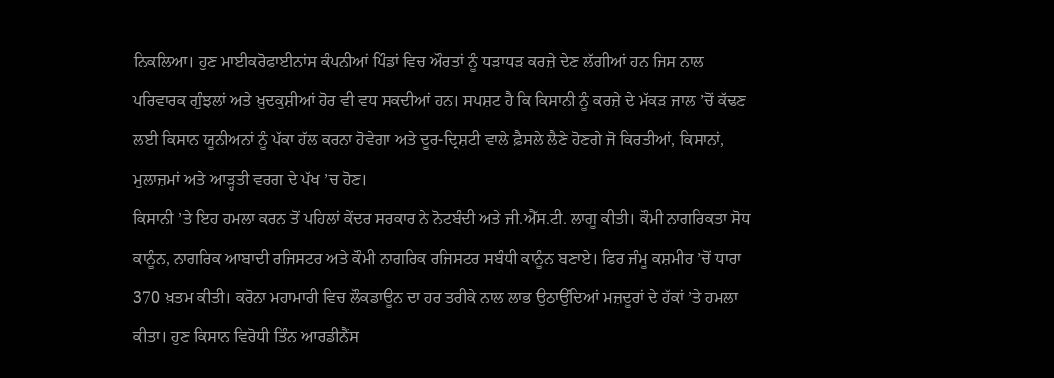ਨਿਕਲਿਆ। ਹੁਣ ਮਾਈਕਰੋਫਾਈਨਾਂਸ ਕੰਪਨੀਆਂ ਪਿੰਡਾਂ ਵਿਚ ਔਰਤਾਂ ਨੂੰ ਧੜਾਧੜ ਕਰਜ਼ੇ ਦੇਣ ਲੱਗੀਆਂ ਹਨ ਜਿਸ ਨਾਲ ਪਰਿਵਾਰਕ ਗੁੰਝਲਾਂ ਅਤੇ ਖ਼ੁਦਕੁਸ਼ੀਆਂ ਹੋਰ ਵੀ ਵਧ ਸਕਦੀਆਂ ਹਨ। ਸਪਸ਼ਟ ਹੈ ਕਿ ਕਿਸਾਨੀ ਨੂੰ ਕਰਜ਼ੇ ਦੇ ਮੱਕੜ ਜਾਲ ’ਚੋਂ ਕੱਢਣ ਲਈ ਕਿਸਾਨ ਯੂਨੀਅਨਾਂ ਨੂੰ ਪੱਕਾ ਹੱਲ ਕਰਨਾ ਹੋਵੇਗਾ ਅਤੇ ਦੂਰ-ਦ੍ਰਿਸ਼ਟੀ ਵਾਲੇ ਫ਼ੈਸਲੇ ਲੈਣੇ ਹੋਣਗੇ ਜੋ ਕਿਰਤੀਆਂ, ਕਿਸਾਨਾਂ, ਮੁਲਾਜ਼ਮਾਂ ਅਤੇ ਆੜ੍ਹਤੀ ਵਰਗ ਦੇ ਪੱਖ ’ਚ ਹੋਣ।
ਕਿਸਾਨੀ ’ਤੇ ਇਹ ਹਮਲਾ ਕਰਨ ਤੋਂ ਪਹਿਲਾਂ ਕੇਂਦਰ ਸਰਕਾਰ ਨੇ ਨੋਟਬੰਦੀ ਅਤੇ ਜੀ.ਐੱਸ.ਟੀ. ਲਾਗੂ ਕੀਤੀ। ਕੌਮੀ ਨਾਗਰਿਕਤਾ ਸੋਧ ਕਾਨੂੰਨ, ਨਾਗਰਿਕ ਆਬਾਦੀ ਰਜਿਸਟਰ ਅਤੇ ਕੌਮੀ ਨਾਗਰਿਕ ਰਜਿਸਟਰ ਸਬੰਧੀ ਕਾਨੂੰਨ ਬਣਾਏ। ਫਿਰ ਜੰਮੂ ਕਸ਼ਮੀਰ ’ਚੋਂ ਧਾਰਾ 370 ਖ਼ਤਮ ਕੀਤੀ। ਕਰੋਨਾ ਮਹਾਮਾਰੀ ਵਿਚ ਲੌਕਡਾਊਨ ਦਾ ਹਰ ਤਰੀਕੇ ਨਾਲ ਲਾਭ ਉਠਾਉਂਦਿਆਂ ਮਜ਼ਦੂਰਾਂ ਦੇ ਹੱਕਾਂ ’ਤੇ ਹਮਲਾ ਕੀਤਾ। ਹੁਣ ਕਿਸਾਨ ਵਿਰੋਧੀ ਤਿੰਨ ਆਰਡੀਨੈਂਸ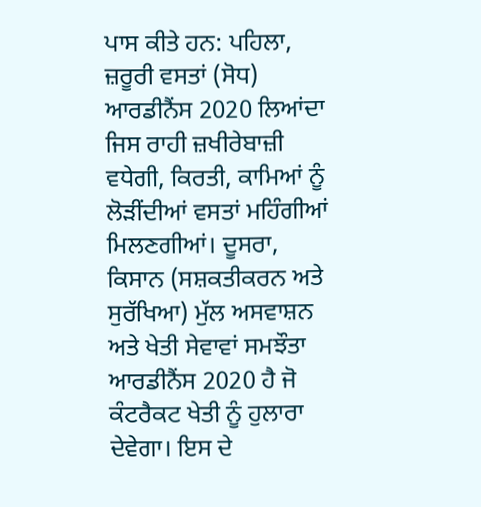ਪਾਸ ਕੀਤੇ ਹਨ: ਪਹਿਲਾ, ਜ਼ਰੂਰੀ ਵਸਤਾਂ (ਸੋਧ) ਆਰਡੀਨੈਂਸ 2020 ਲਿਆਂਦਾ ਜਿਸ ਰਾਹੀ ਜ਼ਖੀਰੇਬਾਜ਼ੀ ਵਧੇਗੀ, ਕਿਰਤੀ, ਕਾਮਿਆਂ ਨੂੰ ਲੋੜੀਂਦੀਆਂ ਵਸਤਾਂ ਮਹਿੰਗੀਆਂ ਮਿਲਣਗੀਆਂ। ਦੂਸਰਾ, ਕਿਸਾਨ (ਸਸ਼ਕਤੀਕਰਨ ਅਤੇ ਸੁਰੱਖਿਆ) ਮੁੱਲ ਅਸਵਾਸ਼ਨ ਅਤੇ ਖੇਤੀ ਸੇਵਾਵਾਂ ਸਮਝੌਤਾ ਆਰਡੀਨੈਂਸ 2020 ਹੈ ਜੋ ਕੰਟਰੈਕਟ ਖੇਤੀ ਨੂੰ ਹੁਲਾਰਾ ਦੇਵੇਗਾ। ਇਸ ਦੇ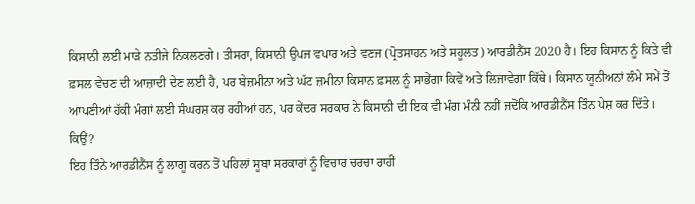ਕਿਸਾਨੀ ਲਈ ਮਾੜੇ ਨਤੀਜੇ ਨਿਕਲਣਗੇ। ਤੀਸਰਾ, ਕਿਸਾਨੀ ਉਪਜ ਵਪਾਰ ਅਤੇ ਵਣਜ (ਪ੍ਰੋਤਸਾਹਨ ਅਤੇ ਸਹੂਲਤ) ਆਰਡੀਨੈਂਸ 2020 ਹੈ। ਇਹ ਕਿਸਾਨ ਨੂੰ ਕਿਤੇ ਵੀ ਫ਼ਸਲ ਵੇਚਣ ਦੀ ਆਜ਼ਾਦੀ ਦੇਣ ਲਈ ਹੈ, ਪਰ ਬੇਜ਼ਮੀਨਾ ਅਤੇ ਘੱਟ ਜ਼ਮੀਨਾ ਕਿਸਾਨ ਫ਼ਸਲ ਨੂੰ ਸਾਭੇਂਗਾ ਕਿਵੇਂ ਅਤੇ ਲਿਜਾਵੇਗਾ ਕਿੱਥੇ। ਕਿਸਾਨ ਯੂਨੀਅਨਾਂ ਲੰਮੇ ਸਮੇਂ ਤੋਂ ਆਪਣੀਆਂ ਹੱਕੀ ਮੰਗਾਂ ਲਈ ਸੰਘਰਸ਼ ਕਰ ਰਹੀਆਂ ਹਨ, ਪਰ ਕੇਂਦਰ ਸਰਕਾਰ ਨੇ ਕਿਸਾਨੀ ਦੀ ਇਕ ਵੀ ਮੰਗ ਮੰਨੀ ਨਹੀਂ ਜਦੋਂਕਿ ਆਰਡੀਨੈਂਸ ਤਿੰਨ ਪੇਸ਼ ਕਰ ਦਿੱਤੇ। ਕਿਉਂ?
ਇਹ ਤਿੰਨੇ ਆਰਡੀਨੈਂਸ ਨੂੰ ਲਾਗੂ ਕਰਨ ਤੋਂ ਪਹਿਲਾਂ ਸੂਬਾ ਸਰਕਾਰਾਂ ਨੂੰ ਵਿਚਾਰ ਚਰਚਾ ਰਾਹੀਂ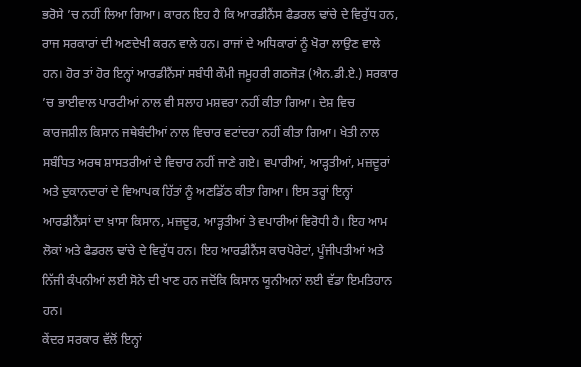ਭਰੋਸੇ ’ਚ ਨਹੀਂ ਲਿਆ ਗਿਆ। ਕਾਰਨ ਇਹ ਹੈ ਕਿ ਆਰਡੀਨੈਂਸ ਫੈਡਰਲ ਢਾਂਚੇ ਦੇ ਵਿਰੁੱਧ ਹਨ, ਰਾਜ ਸਰਕਾਰਾਂ ਦੀ ਅਣਦੇਖੀ ਕਰਨ ਵਾਲੇ ਹਨ। ਰਾਜਾਂ ਦੇ ਅਧਿਕਾਰਾਂ ਨੂੰ ਖੋਰਾ ਲਾਉਣ ਵਾਲੇ ਹਨ। ਹੋਰ ਤਾਂ ਹੋਰ ਇਨ੍ਹਾਂ ਆਰਡੀਨੈਂਸਾਂ ਸਬੰਧੀ ਕੌਮੀ ਜਮੂਹਰੀ ਗਠਜੋੜ (ਐਨ.ਡੀ.ਏ.) ਸਰਕਾਰ ’ਚ ਭਾਈਵਾਲ ਪਾਰਟੀਆਂ ਨਾਲ ਵੀ ਸਲਾਹ ਮਸ਼ਵਰਾ ਨਹੀਂ ਕੀਤਾ ਗਿਆ। ਦੇਸ਼ ਵਿਚ ਕਾਰਜਸ਼ੀਲ ਕਿਸਾਨ ਜਥੇਬੰਦੀਆਂ ਨਾਲ ਵਿਚਾਰ ਵਟਾਂਦਰਾ ਨਹੀਂ ਕੀਤਾ ਗਿਆ। ਖੇਤੀ ਨਾਲ ਸਬੰਧਿਤ ਅਰਥ ਸ਼ਾਸਤਰੀਆਂ ਦੇ ਵਿਚਾਰ ਨਹੀਂ ਜਾਣੇ ਗਏ। ਵਪਾਰੀਆਂ, ਆੜ੍ਹਤੀਆਂ, ਮਜ਼ਦੂਰਾਂ ਅਤੇ ਦੁਕਾਨਦਾਰਾਂ ਦੇ ਵਿਆਪਕ ਹਿੱਤਾਂ ਨੂੰ ਅਣਡਿੱਠ ਕੀਤਾ ਗਿਆ। ਇਸ ਤਰ੍ਹਾਂ ਇਨ੍ਹਾਂ ਆਰਡੀਨੈਂਸਾਂ ਦਾ ਖ਼ਾਸਾ ਕਿਸਾਨ, ਮਜ਼ਦੂਰ, ਆੜ੍ਹਤੀਆਂ ਤੇ ਵਪਾਰੀਆਂ ਵਿਰੋਧੀ ਹੈ। ਇਹ ਆਮ ਲੋਕਾਂ ਅਤੇ ਫੈਡਰਲ ਢਾਂਚੇ ਦੇ ਵਿਰੁੱਧ ਹਨ। ਇਹ ਆਰਡੀਨੈਂਸ ਕਾਰਪੋਰੇਟਾਂ, ਪੂੰਜੀਪਤੀਆਂ ਅਤੇ ਨਿੱਜੀ ਕੰਪਨੀਆਂ ਲਈ ਸੋਨੇ ਦੀ ਖਾਣ ਹਨ ਜਦੋਂਕਿ ਕਿਸਾਨ ਯੂਨੀਅਨਾਂ ਲਈ ਵੱਡਾ ਇਮਤਿਹਾਨ ਹਨ।
ਕੇਂਦਰ ਸਰਕਾਰ ਵੱਲੋਂ ਇਨ੍ਹਾਂ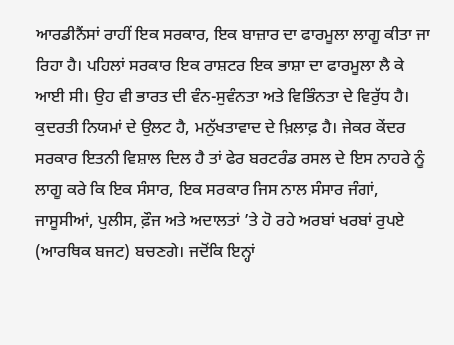ਆਰਡੀਨੈਂਸਾਂ ਰਾਹੀਂ ਇਕ ਸਰਕਾਰ, ਇਕ ਬਾਜ਼ਾਰ ਦਾ ਫਾਰਮੂਲਾ ਲਾਗੂ ਕੀਤਾ ਜਾ ਰਿਹਾ ਹੈ। ਪਹਿਲਾਂ ਸਰਕਾਰ ਇਕ ਰਾਸ਼ਟਰ ਇਕ ਭਾਸ਼ਾ ਦਾ ਫਾਰਮੂਲਾ ਲੈ ਕੇ ਆਈ ਸੀ। ਉਹ ਵੀ ਭਾਰਤ ਦੀ ਵੰਨ-ਸੁਵੰਨਤਾ ਅਤੇ ਵਿਭਿੰਨਤਾ ਦੇ ਵਿਰੁੱਧ ਹੈ। ਕੁਦਰਤੀ ਨਿਯਮਾਂ ਦੇ ਉਲਟ ਹੈ, ਮਨੁੱਖਤਾਵਾਦ ਦੇ ਖ਼ਿਲਾਫ਼ ਹੈ। ਜੇਕਰ ਕੇਂਦਰ ਸਰਕਾਰ ਇਤਨੀ ਵਿਸ਼ਾਲ ਦਿਲ ਹੈ ਤਾਂ ਫੇਰ ਬਰਟਰੰਡ ਰਸਲ ਦੇ ਇਸ ਨਾਹਰੇ ਨੂੰ ਲਾਗੂ ਕਰੇ ਕਿ ਇਕ ਸੰਸਾਰ, ਇਕ ਸਰਕਾਰ ਜਿਸ ਨਾਲ ਸੰਸਾਰ ਜੰਗਾਂ, ਜਾਸੂਸੀਆਂ, ਪੁਲੀਸ, ਫ਼ੌਜ ਅਤੇ ਅਦਾਲਤਾਂ ’ਤੇ ਹੋ ਰਹੇ ਅਰਬਾਂ ਖਰਬਾਂ ਰੁਪਏ (ਆਰਥਿਕ ਬਜਟ) ਬਚਣਗੇ। ਜਦੋਂਕਿ ਇਨ੍ਹਾਂ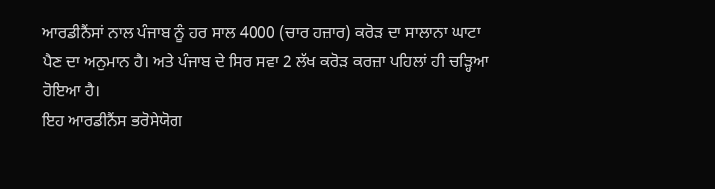ਆਰਡੀਨੈਂਸਾਂ ਨਾਲ ਪੰਜਾਬ ਨੂੰ ਹਰ ਸਾਲ 4000 (ਚਾਰ ਹਜ਼ਾਰ) ਕਰੋੜ ਦਾ ਸਾਲਾਨਾ ਘਾਟਾ ਪੈਣ ਦਾ ਅਨੁਮਾਨ ਹੈ। ਅਤੇ ਪੰਜਾਬ ਦੇ ਸਿਰ ਸਵਾ 2 ਲੱਖ ਕਰੋੜ ਕਰਜ਼ਾ ਪਹਿਲਾਂ ਹੀ ਚੜ੍ਹਿਆ ਹੋਇਆ ਹੈ।
ਇਹ ਆਰਡੀਨੈਂਸ ਭਰੋਸੇਯੋਗ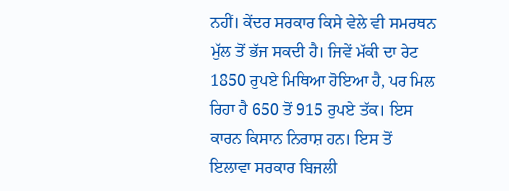ਨਹੀਂ। ਕੇਂਦਰ ਸਰਕਾਰ ਕਿਸੇ ਵੇਲੇ ਵੀ ਸਮਰਥਨ ਮੁੱਲ ਤੋਂ ਭੱਜ ਸਕਦੀ ਹੈ। ਜਿਵੇਂ ਮੱਕੀ ਦਾ ਰੇਟ 1850 ਰੁਪਏ ਮਿਥਿਆ ਹੋਇਆ ਹੈ, ਪਰ ਮਿਲ ਰਿਹਾ ਹੈ 650 ਤੋਂ 915 ਰੁਪਏ ਤੱਕ। ਇਸ ਕਾਰਨ ਕਿਸਾਨ ਨਿਰਾਸ਼ ਹਨ। ਇਸ ਤੋਂ ਇਲਾਵਾ ਸਰਕਾਰ ਬਿਜਲੀ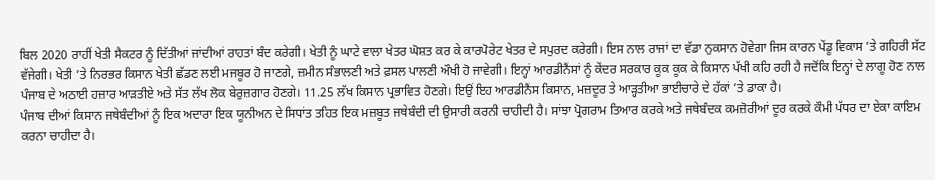ਬਿਲ 2020 ਰਾਹੀਂ ਖੇਤੀ ਸੈਕਟਰ ਨੂੰ ਦਿੱਤੀਆਂ ਜਾਂਦੀਆਂ ਰਾਹਤਾਂ ਬੰਦ ਕਰੇਗੀ। ਖੇਤੀ ਨੂੰ ਘਾਟੇ ਵਾਲਾ ਖੇਤਰ ਘੋਸ਼ਤ ਕਰ ਕੇ ਕਾਰਪੋਰੇਟ ਖੇਤਰ ਦੇ ਸਪੁਰਦ ਕਰੇਗੀ। ਇਸ ਨਾਲ ਰਾਜਾਂ ਦਾ ਵੱਡਾ ਨੁਕਸਾਨ ਹੋਵੇਗਾ ਜਿਸ ਕਾਰਨ ਪੇਂਡੂ ਵਿਕਾਸ ’ਤੇ ਗਹਿਰੀ ਸੱਟ ਵੱਜੇਗੀ। ਖੇਤੀ ’ਤੇ ਨਿਰਭਰ ਕਿਸਾਨ ਖੇਤੀ ਛੱਡਣ ਲਈ ਮਜਬੂਰ ਹੋ ਜਾਣਗੇ, ਜ਼ਮੀਨ ਸੰਭਾਲਣੀ ਅਤੇ ਫ਼ਸਲ ਪਾਲਣੀ ਔਖੀ ਹੋ ਜਾਵੇਗੀ। ਇਨ੍ਹਾਂ ਆਰਡੀਨੈਂਸਾਂ ਨੂੰ ਕੇਂਦਰ ਸਰਕਾਰ ਕੂਕ ਕੂਕ ਕੇ ਕਿਸਾਨ ਪੱਖੀ ਕਹਿ ਰਹੀ ਹੈ ਜਦੋਂਕਿ ਇਨ੍ਹਾਂ ਦੇ ਲਾਗੂ ਹੋਣ ਨਾਲ ਪੰਜਾਬ ਦੇ ਅਠਾਈ ਹਜ਼ਾਰ ਆੜਤੀਏ ਅਤੇ ਸੱਤ ਲੱਖ ਲੋਕ ਬੇਰੁਜ਼ਗਾਰ ਹੋਣਗੇ। 11.25 ਲੱਖ ਕਿਸਾਨ ਪ੍ਰਭਾਵਿਤ ਹੋਣਗੇ। ਇਉਂ ਇਹ ਆਰਡੀਨੈਂਸ ਕਿਸਾਨ, ਮਜ਼ਦੂਰ ਤੇ ਆੜ੍ਹਤੀਆ ਭਾਈਚਾਰੇ ਦੇ ਹੱਕਾਂ ’ਤੇ ਡਾਕਾ ਹੈ।
ਪੰਜਾਬ ਦੀਆਂ ਕਿਸਾਨ ਜਥੇਬੰਦੀਆਂ ਨੂੰ ਇਕ ਅਦਾਰਾ ਇਕ ਯੂਨੀਅਨ ਦੇ ਸਿਧਾਂਤ ਤਹਿਤ ਇਕ ਮਜ਼ਬੂਤ ਜਥੇਬੰਦੀ ਦੀ ਉਸਾਰੀ ਕਰਨੀ ਚਾਹੀਦੀ ਹੈ। ਸਾਂਝਾ ਪ੍ਰੋਗਰਾਮ ਤਿਆਰ ਕਰਕੇ ਅਤੇ ਜਥੇਬੰਦਕ ਕਮਜ਼ੋਰੀਆਂ ਦੂਰ ਕਰਕੇ ਕੌਮੀ ਪੱਧਰ ਦਾ ਏਕਾ ਕਾਇਮ ਕਰਨਾ ਚਾਹੀਦਾ ਹੈ।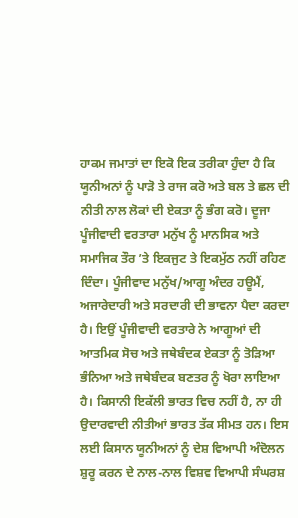ਹਾਕਮ ਜਮਾਤਾਂ ਦਾ ਇਕੋ ਇਕ ਤਰੀਕਾ ਹੁੰਦਾ ਹੈ ਕਿ ਯੂਨੀਅਨਾਂ ਨੂੰ ਪਾੜੋ ਤੇ ਰਾਜ ਕਰੋ ਅਤੇ ਬਲ ਤੇ ਛਲ ਦੀ ਨੀਤੀ ਨਾਲ ਲੋਕਾਂ ਦੀ ਏਕਤਾ ਨੂੰ ਭੰਗ ਕਰੋ। ਦੂਜਾ ਪੂੰਜੀਵਾਦੀ ਵਰਤਾਰਾ ਮਨੁੱਖ ਨੂੰ ਮਾਨਸਿਕ ਅਤੇ ਸਮਾਜਿਕ ਤੌਰ ’ਤੇ ਇਕਜੁਟ ਤੇ ਇਕਮੁੱਠ ਨਹੀਂ ਰਹਿਣ ਦਿੰਦਾ। ਪੂੰਜੀਵਾਦ ਮਨੁੱਖ/ਆਗੂ ਅੰਦਰ ਹਊਮੈਂ, ਅਜਾਰੇਦਾਰੀ ਅਤੇ ਸਰਦਾਰੀ ਦੀ ਭਾਵਨਾ ਪੈਦਾ ਕਰਦਾ ਹੈ। ਇਉਂ ਪੂੰਜੀਵਾਦੀ ਵਰਤਾਰੇ ਨੇ ਆਗੂਆਂ ਦੀ ਆਤਮਿਕ ਸੋਚ ਅਤੇ ਜਥੇਬੰਦਕ ਏਕਤਾ ਨੂੰ ਤੋੜਿਆ ਭੰਨਿਆ ਅਤੇ ਜਥੇਬੰਦਕ ਬਣਤਰ ਨੂੰ ਖੋਰਾ ਲਾਇਆ ਹੈ। ਕਿਸਾਨੀ ਇਕੱਲੀ ਭਾਰਤ ਵਿਚ ਨਹੀਂ ਹੈ, ਨਾ ਹੀ ਉਦਾਰਵਾਦੀ ਨੀਤੀਆਂ ਭਾਰਤ ਤੱਕ ਸੀਮਤ ਹਨ। ਇਸ ਲਈ ਕਿਸਾਨ ਯੂਨੀਅਨਾਂ ਨੂੰ ਦੇਸ਼ ਵਿਆਪੀ ਅੰਦੋਲਨ ਸ਼ੁਰੂ ਕਰਨ ਦੇ ਨਾਲ-ਨਾਲ ਵਿਸ਼ਵ ਵਿਆਪੀ ਸੰਘਰਸ਼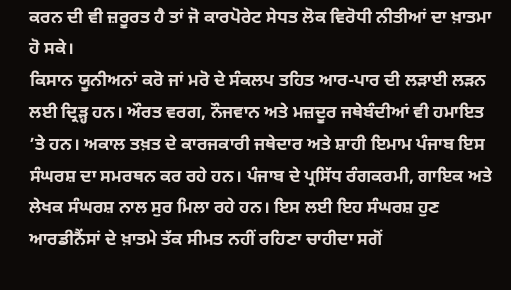ਕਰਨ ਦੀ ਵੀ ਜ਼ਰੂਰਤ ਹੈ ਤਾਂ ਜੋ ਕਾਰਪੋਰੇਟ ਸੇਧਤ ਲੋਕ ਵਿਰੋਧੀ ਨੀਤੀਆਂ ਦਾ ਖ਼ਾਤਮਾ ਹੋ ਸਕੇ।
ਕਿਸਾਨ ਯੂਨੀਅਨਾਂ ਕਰੋ ਜਾਂ ਮਰੋ ਦੇ ਸੰਕਲਪ ਤਹਿਤ ਆਰ-ਪਾਰ ਦੀ ਲੜਾਈ ਲੜਨ ਲਈ ਦ੍ਰਿੜ੍ਹ ਹਨ। ਔਰਤ ਵਰਗ, ਨੌਜਵਾਨ ਅਤੇ ਮਜ਼ਦੂਰ ਜਥੇਬੰਦੀਆਂ ਵੀ ਹਮਾਇਤ ’ਤੇ ਹਨ। ਅਕਾਲ ਤਖ਼ਤ ਦੇ ਕਾਰਜਕਾਰੀ ਜਥੇਦਾਰ ਅਤੇ ਸ਼ਾਹੀ ਇਮਾਮ ਪੰਜਾਬ ਇਸ ਸੰਘਰਸ਼ ਦਾ ਸਮਰਥਨ ਕਰ ਰਹੇ ਹਨ। ਪੰਜਾਬ ਦੇ ਪ੍ਰਸਿੱਧ ਰੰਗਕਰਮੀ, ਗਾਇਕ ਅਤੇ ਲੇਖਕ ਸੰਘਰਸ਼ ਨਾਲ ਸੁਰ ਮਿਲਾ ਰਹੇ ਹਨ। ਇਸ ਲਈ ਇਹ ਸੰਘਰਸ਼ ਹੁਣ ਆਰਡੀਨੈਂਸਾਂ ਦੇ ਖ਼ਾਤਮੇ ਤੱਕ ਸੀਮਤ ਨਹੀਂ ਰਹਿਣਾ ਚਾਹੀਦਾ ਸਗੋਂ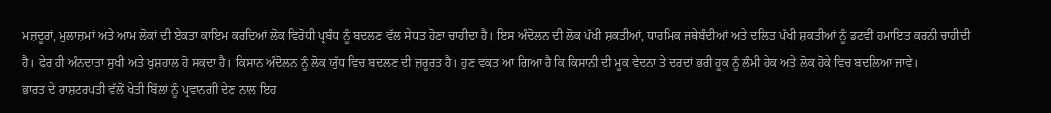ਮਜ਼ਦੂਰਾਂ, ਮੁਲਾਜ਼ਮਾਂ ਅਤੇ ਆਮ ਲੋਕਾਂ ਦੀ ਏਕਤਾ ਕਾਇਮ ਕਰਦਿਆਂ ਲੋਕ ਵਿਰੋਧੀ ਪ੍ਰਬੰਧ ਨੂੰ ਬਦਲਣ ਵੱਲ ਸੇਧਤ ਹੋਣਾ ਚਾਹੀਦਾ ਹੈ। ਇਸ ਅੰਦੋਲਨ ਦੀ ਲੋਕ ਪੱਖੀ ਸ਼ਕਤੀਆਂ, ਧਾਰਮਿਕ ਜਥੇਬੰਦੀਆਂ ਅਤੇ ਦਲਿਤ ਪੱਖੀ ਸ਼ਕਤੀਆਂ ਨੂੰ ਡਟਵੀਂ ਹਮਾਇਤ ਕਰਨੀ ਚਾਹੀਦੀ ਹੈ। ਫੇਰ ਹੀ ਅੰਨਦਾਤਾ ਸੁਖੀ ਅਤੇ ਖੁਸ਼ਹਾਲ ਹੋ ਸਕਦਾ ਹੈ। ਕਿਸਾਨ ਅੰਦੋਲਨ ਨੂੰ ਲੋਕ ਯੁੱਧ ਵਿਚ ਬਦਲਣ ਦੀ ਜ਼ਰੂਰਤ ਹੈ। ਹੁਣ ਵਕਤ ਆ ਗਿਆ ਹੈ ਕਿ ਕਿਸਾਨੀ ਦੀ ਮੂਕ ਵੇਦਨਾ ਤੇ ਦਰਦਾਂ ਭਰੀ ਹੂਕ ਨੂੰ ਲੰਮੀ ਹੇਕ ਅਤੇ ਲੋਕ ਹੋਕੇ ਵਿਚ ਬਦਲਿਆ ਜਾਵੇ।
ਭਾਰਤ ਦੇ ਰਾਸ਼ਟਰਪਤੀ ਵੱਲੋਂ ਖੇਤੀ ਬਿੱਲਾਂ ਨੂੰ ਪ੍ਰਵਾਨਗੀ ਦੇਣ ਨਾਲ ਇਹ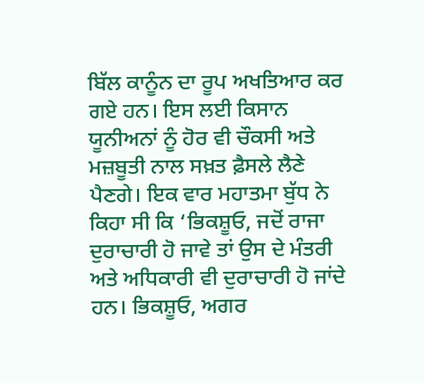ਬਿੱਲ ਕਾਨੂੰਨ ਦਾ ਰੂਪ ਅਖਤਿਆਰ ਕਰ ਗਏ ਹਨ। ਇਸ ਲਈ ਕਿਸਾਨ ਯੂਨੀਅਨਾਂ ਨੂੰ ਹੋਰ ਵੀ ਚੌਕਸੀ ਅਤੇ ਮਜ਼ਬੂਤੀ ਨਾਲ ਸਖ਼ਤ ਫ਼ੈਸਲੇ ਲੈਣੇ ਪੈਣਗੇ। ਇਕ ਵਾਰ ਮਹਾਤਮਾ ਬੁੱਧ ਨੇ ਕਿਹਾ ਸੀ ਕਿ ‘ਭਿਕਸ਼ੂਓ, ਜਦੋਂ ਰਾਜਾ ਦੁਰਾਚਾਰੀ ਹੋ ਜਾਵੇ ਤਾਂ ਉਸ ਦੇ ਮੰਤਰੀ ਅਤੇ ਅਧਿਕਾਰੀ ਵੀ ਦੁਰਾਚਾਰੀ ਹੋ ਜਾਂਦੇ ਹਨ। ਭਿਕਸ਼ੂਓ, ਅਗਰ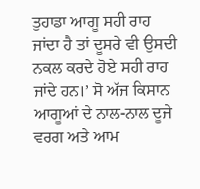ਤੁਹਾਡਾ ਆਗੂ ਸਹੀ ਰਾਹ ਜਾਂਦਾ ਹੈ ਤਾਂ ਦੂਸਰੇ ਵੀ ਉਸਦੀ ਨਕਲ ਕਰਦੇ ਹੋਏ ਸਹੀ ਰਾਹ ਜਾਂਦੇ ਹਨ।’ ਸੋ ਅੱਜ ਕਿਸਾਨ ਆਗੂਆਂ ਦੇ ਨਾਲ-ਨਾਲ ਦੂਜੇ ਵਰਗ ਅਤੇ ਆਮ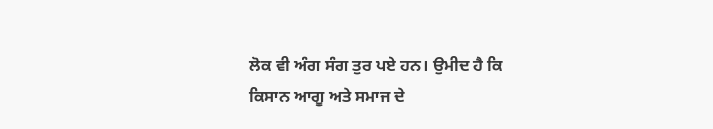ਲੋਕ ਵੀ ਅੰਗ ਸੰਗ ਤੁਰ ਪਏ ਹਨ। ਉਮੀਦ ਹੈ ਕਿ ਕਿਸਾਨ ਆਗੂ ਅਤੇ ਸਮਾਜ ਦੇ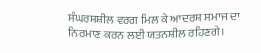ਸੰਘਰਸ਼ਸ਼ੀਲ ਵਰਗ ਮਿਲ ਕੇ ਆਦਰਸ਼ ਸਮਾਜ ਦਾ ਨਿਰਮਾਣ ਕਰਨ ਲਈ ਯਤਨਸ਼ੀਲ ਰਹਿਣਗੇ।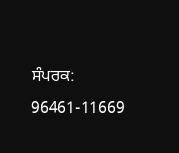ਸੰਪਰਕ: 96461-11669